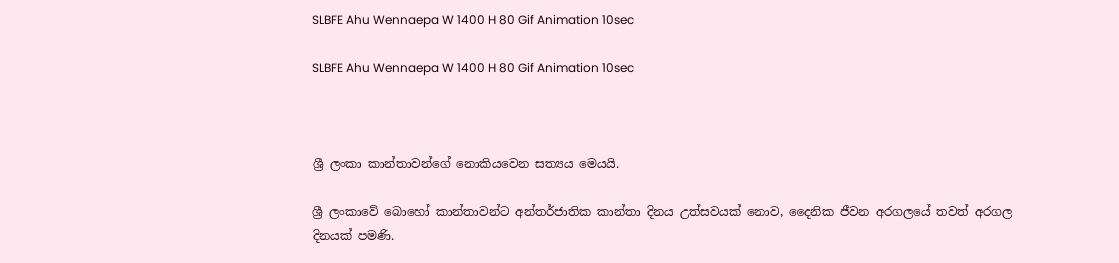SLBFE Ahu Wennaepa W 1400 H 80 Gif Animation 10sec

SLBFE Ahu Wennaepa W 1400 H 80 Gif Animation 10sec



ශ්‍රී ලංකා කාන්තාවන්ගේ නොකියවෙන සත්‍යය මෙයයි.

ශ්‍රී ලංකාවේ බොහෝ කාන්තාවන්ට අන්තර්ජාතික කාන්තා දිනය උත්සවයක් නොව, දෛනික ජීවන අරගලයේ තවත් අරගල දිනයක් පමණි.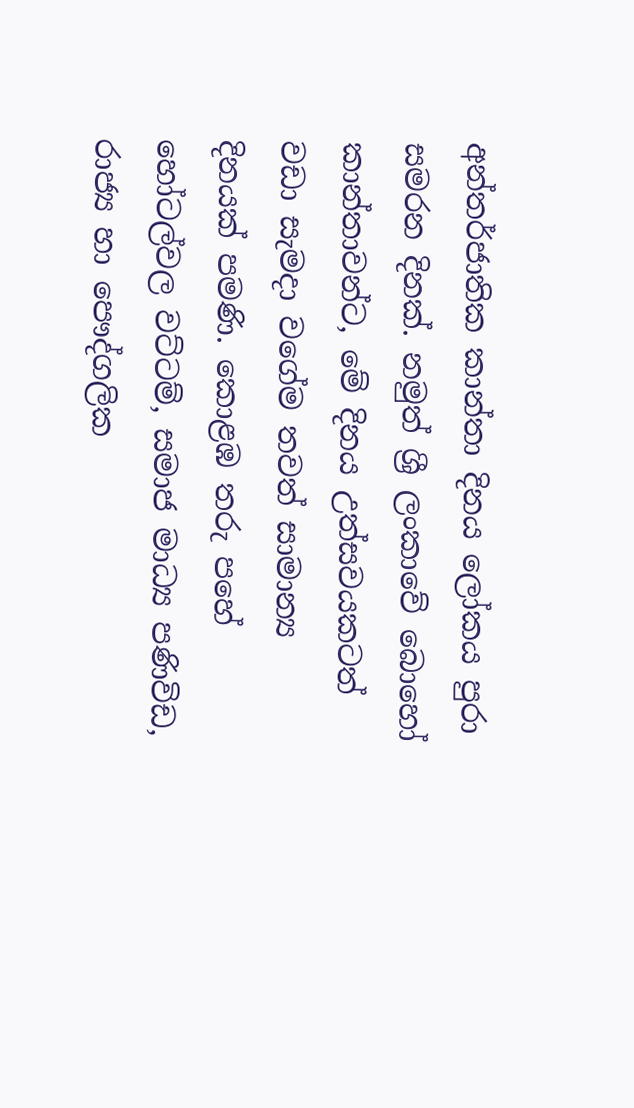අන්තර්ජාතික කාන්තා දිනය ලෝකය පුරා සමරන දිනක්. නමුත් ශ්‍රී ලංකාවේ බොහෝ කාන්තාවන්ට, මේ දිනය උත්සවයකටත් වඩා සැමදා වගේම තවත් සාමාන්‍ය දිනයක් පමණි. කොළඹ තරු පහේ හෝටල්වල වට්ටම්, සමාජ මාධ්‍ය පණිවිඩ, රාජ්‍ය හා පෞද්ගලික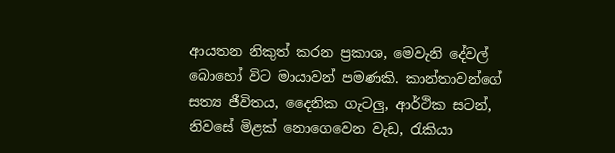ආයතන නිකුත් කරන ප්‍රකාශ, මෙවැනි දේවල් බොහෝ විට මායාවන් පමණකි. කාන්තාවන්ගේ සත්‍ය ජීවිතය, දෛනික ගැටලු, ආර්ථික සටන්, නිවසේ මිළක් නොගෙවෙන වැඩ, රැකියා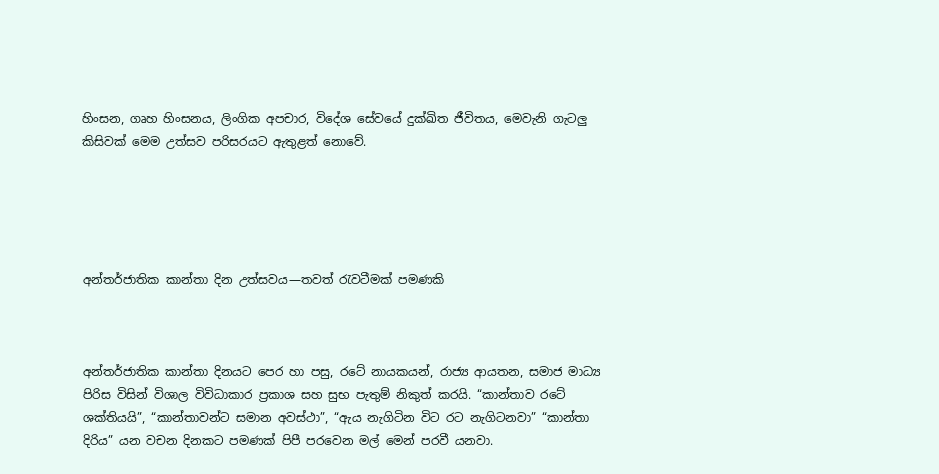හිංසන, ගෘහ හිංසනය, ලිංගික අපචාර, විදේශ සේවයේ දුක්ඛිත ජීවිතය, මෙවැනි ගැටලු කිසිවක් මෙම උත්සව පරිසරයට ඇතුළත් නොවේ.





අන්තර්ජාතික කාන්තා දින උත්සවය—තවත් රැවටීමක් පමණකි



අන්තර්ජාතික කාන්තා දිනයට පෙර හා පසු, රටේ නායකයන්, රාජ්‍ය ආයතන, සමාජ මාධ්‍ය පිරිස විසින් විශාල විවිධාකාර ප්‍රකාශ සහ සුභ පැතුම් නිකුත් කරයි. “කාන්තාව රටේ ශක්තියයි”, “කාන්තාවන්ට සමාන අවස්ථා”, “ඇය නැගිටින විට රට නැගිටනවා” “කාන්තා දිරිය” යන වචන දිනකට පමණක් පිපී පරවෙන මල් මෙන් පරවී යනවා.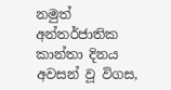නමුත් අන්තර්ජාතික කාන්තා දිනය අවසන් වූ විගස,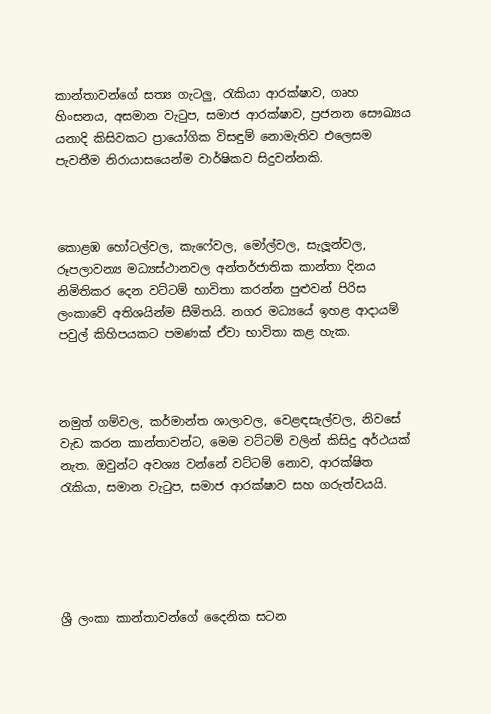කාන්තාවන්ගේ සත්‍ය ගැටලු, රැකියා ආරක්ෂාව, ගෘහ හිංසනය, අසමාන වැටුප, සමාජ ආරක්ෂාව, ප්‍රජනන සෞඛ්‍යය යනාදි කිසිවකට ප්‍රායෝගික විසඳුම් නොමැතිව එලෙසම පැවතීම නිරායාසයෙන්ම වාර්ෂිකව සිදුවන්නකි.



කොළඹ හෝටල්වල, කැෆේවල, මෝල්වල, සැලූන්වල, රූපලාවන්‍ය මධ්‍යස්ථානවල අන්තර්ජාතික කාන්තා දිනය නිමිතිකර දෙන වට්ටම් භාවිතා කරන්න පුළුවන් පිරිස ලංකාවේ අතිශයින්ම සීමිතයි. නගර මධ්‍යයේ ඉහළ ආදායම් පවුල් කිහිපයකට පමණක් ඒවා භාවිතා කළ හැක.



නමුත් ගම්වල, කර්මාන්ත ශාලාවල, වෙළඳසැල්වල, නිවසේ වැඩ කරන කාන්තාවන්ට, මෙම වට්ටම් වලින් කිසිදු අර්ථයක් නැත. ඔවුන්ට අවශ්‍ය වන්නේ වට්ටම් නොව, ආරක්ෂිත රැකියා, සමාන වැටුප, සමාජ ආරක්ෂාව සහ ගරුත්වයයි.





ශ්‍රී ලංකා කාන්තාවන්ගේ දෛනික සටන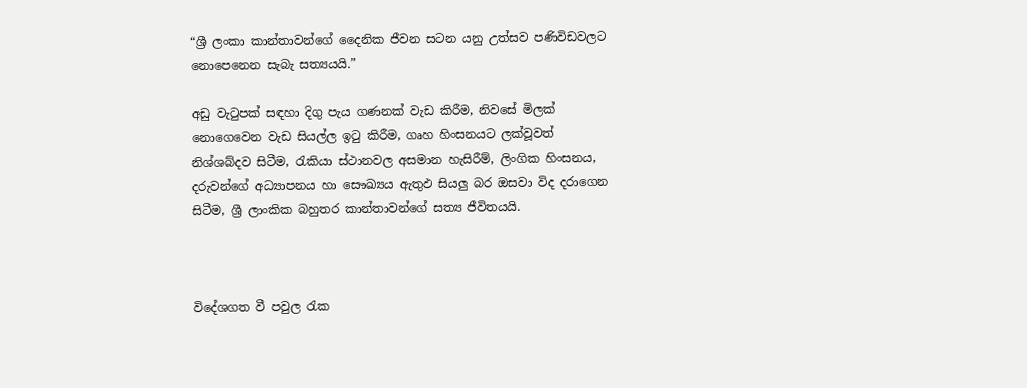“ශ්‍රී ලංකා කාන්තාවන්ගේ දෛනික ජීවන සටන යනු උත්සව පණිවිඩවලට නොපෙනෙන සැබැ සත්‍යයයි.”

අඩු වැටුපක් සඳහා දිගු පැය ගණනක් වැඩ කිරීම, නිවසේ මිලක් නොගෙවෙන වැඩ සියල්ල ඉටු කිරීම, ගෘහ හිංසනයට ලක්වූවත් නිශ්ශබ්දව සිටීම, රැකියා ස්ථානවල අසමාන හැසිරීම්, ලිංගික හිංසනය, දරුවන්ගේ අධ්‍යාපනය හා සෞඛ්‍යය ඇතුඵ සියලු බර ඔසවා විද දරාගෙන සිටීම, ශ්‍රී ලාංකික බහුතර කාන්තාවන්ගේ සත්‍ය ජීවිතයයි.



විදේශගත වී පවුල රැක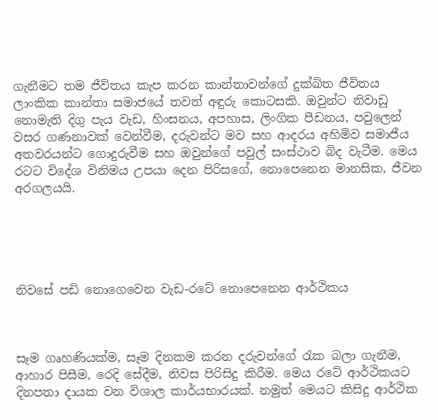ගැනීමට තම ජීවිතය කැප කරන කාන්තාවන්ගේ දුක්ඛිත ජීවිතය ලාංකික කාන්තා සමාජයේ තවත් අඳුරු කොටසකි. ඔවුන්ට නිවාඩු නොමැති දිගු පැය වැඩ, හිංසනය, අපහාස, ලිංගික පීඩනය, පවුලෙන් වසර ගණනාවක් වෙන්වීම, දරුවන්ට මව සහ ආදරය අහිමිව සමාජීය අතවරයන්ට ගොදුරුවීම සහ ඔවුන්ගේ පවුල් සංස්ථාව බිද වැටීම. මෙය රටට විදේශ විනිමය උපයා දෙන පිරිසගේ, නොපෙනෙන මානසික, ජීවන අරගලයයි.





නිවසේ පඩි නොගෙවෙන වැඩ-රටේ නොපෙනෙන ආර්ථිකය



සෑම ගෘහණියක්ම, සෑම දිනකම කරන දරුවන්ගේ රැක බලා ගැනීම, ආහාර පිසීම, රෙදි සේදීම, නිවස පිරිසිදු කිරීම. මෙය රටේ ආර්ථිකයට දිනපතා දායක වන විශාල කාර්යභාරයක්. නමුත් මෙයට කිසිදු ආර්ථික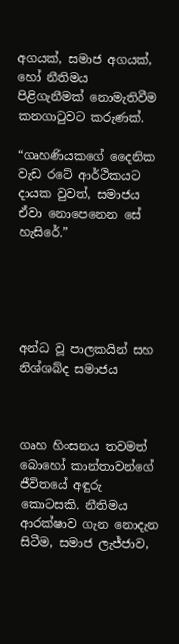අගයක්, සමාජ අගයක්, හෝ නීතිමය පිළිගැනීමක් නොමැතිවීම කනගාටුවට කරුණක්.

“ගෘහණියකගේ දෛනික වැඩ රටේ ආර්ථිකයට දායක වුවත්, සමාජය ඒවා නොපෙනෙන සේ හැසිරේ.”





අන්ධ වූ පාලකයින් සහ නිශ්ශබ්ද සමාජය



ගෘහ හිංසනය තවමත් බොහෝ කාන්තාවන්ගේ ජීවිතයේ අඳුරු කොටසකි. නීතිමය ආරක්ෂාව ගැන නොදැන සිටීම, සමාජ ලැජ්ජාව,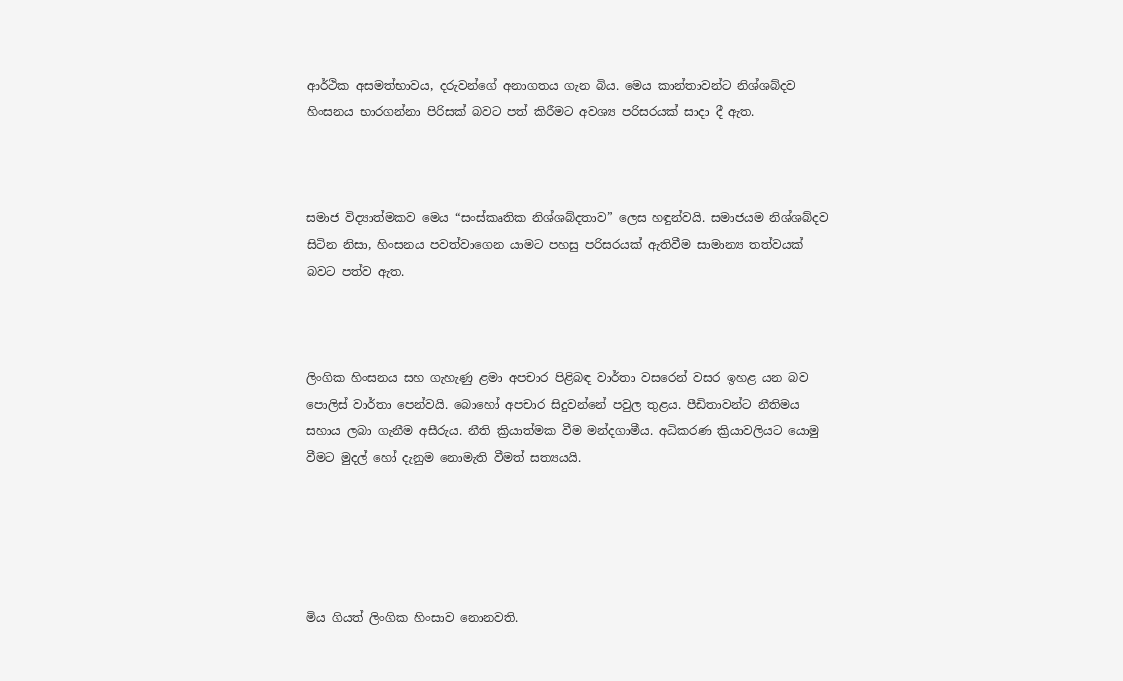ආර්ථික අසමත්භාවය, දරුවන්ගේ අනාගතය ගැන බිය. මෙය කාන්තාවන්ට නිශ්ශබ්දව හිංසනය භාරගන්නා පිරිසක් බවට පත් කිරීමට අවශ්‍ය පරිසරයක් සාදා දී ඇත.



සමාජ විද්‍යාත්මකව මෙය “සංස්කෘතික නිශ්ශබ්දතාව” ලෙස හඳුන්වයි. සමාජයම නිශ්ශබ්දව සිටින නිසා, හිංසනය පවත්වාගෙන යාමට පහසු පරිසරයක් ඇතිවීම සාමාන්‍ය තත්වයක් බවට පත්ව ඇත.



ලිංගික හිංසනය සහ ගැහැණු ළමා අපචාර පිළිබඳ වාර්තා වසරෙන් වසර ඉහළ යන බව පොලිස් වාර්තා පෙන්වයි. බොහෝ අපචාර සිදුවන්නේ පවුල තුළය. පීඩිතාවන්ට නීතිමය සහාය ලබා ගැනීම අසීරුය. නීති ක්‍රියාත්මක වීම මන්දගාමීය. අධිකරණ ක්‍රියාවලියට යොමු වීමට මුදල් හෝ දැනුම නොමැති වීමත් සත්‍යයයි.





මිය ගියත් ලිංගික හිංසාව නොනවති.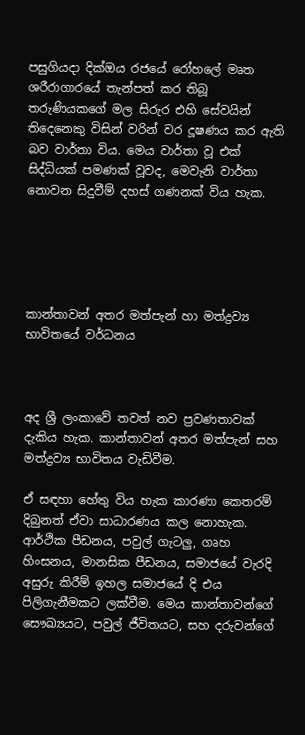පසුගියදා දික්ඔය රජයේ රෝහලේ මෘත ශරීරාගාරයේ තැන්පත් කර තිබූ තරුණියකගේ මල සිරුර එහි සේවයින් තිදෙනෙකු විසින් වරින් වර දූෂණය කර ඇති බව වාර්තා විය. මෙය වාර්තා වූ එක් සිද්ධියක් පමණක් වූවද, මෙවැනි වාර්තා නොවන සිදුවීම් දහස් ගණනක් විය හැක.





කාන්තාවන් අතර මත්පැන් හා මත්ද්‍රව්‍ය භාවිතයේ වර්ධනය



අද ශ්‍රී ලංකාවේ තවත් නව ප්‍රවණතාවක් දැකිය හැක. කාන්තාවන් අතර මත්පැන් සහ මත්ද්‍රව්‍ය භාවිතය වැඩිවීම.

ඒ සඳහා හේතු විය හැක කාරණා කෙතරම් දිබුනත් ඒවා සාධාරණය කල නොහැක. ආර්ථික පීඩනය, පවුල් ගැටලු, ගෘහ හිංසනය, මානසික පීඩනය, සමාජයේ වැරදි අසුරු කිරීම් ඉහල සමාජයේ දි එය පිලිගැනීමකට ලක්වීම. මෙය කාන්තාවන්ගේ සෞඛ්‍යයට, පවුල් ජීවිතයට, සහ දරුවන්ගේ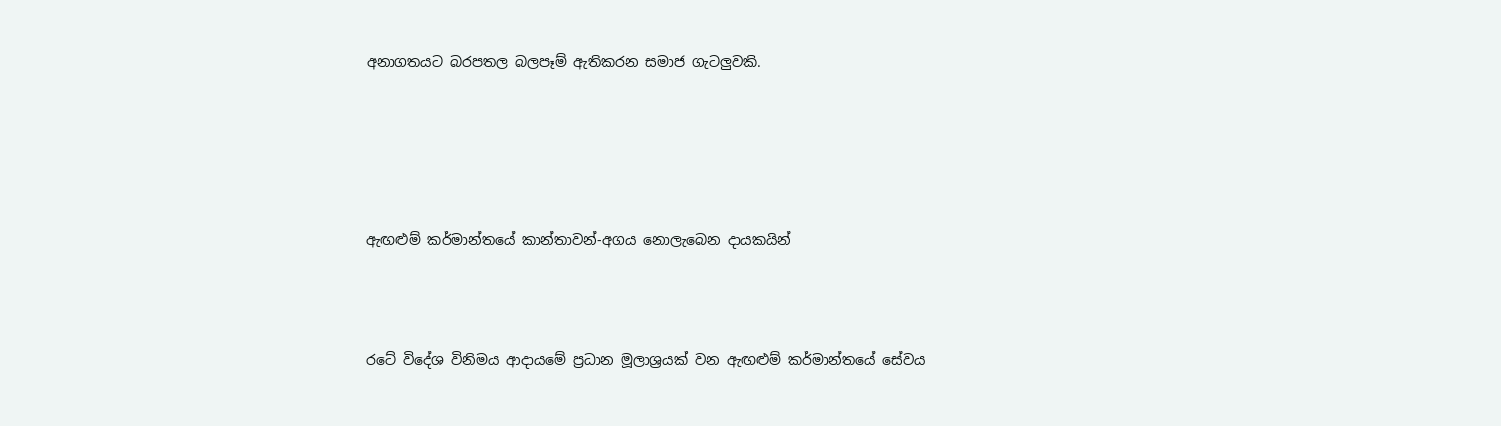අනාගතයට බරපතල බලපෑම් ඇතිකරන සමාජ ගැටලුවකි.





ඇඟළුම් කර්මාන්තයේ කාන්තාවන්-අගය නොලැබෙන දායකයින්



රටේ විදේශ විනිමය ආදායමේ ප්‍රධාන මූලාශ්‍රයක් වන ඇඟළුම් කර්මාන්තයේ සේවය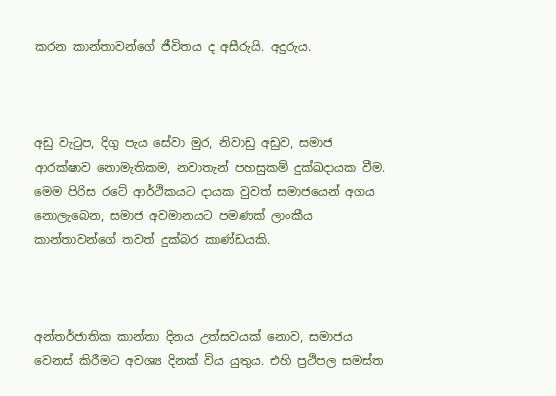කරන කාන්තාවන්ගේ ජීවිතය ද අසීරුයි. අදුරුය.



අඩු වැටුප, දිගු පැය සේවා මුර, නිවාඩු අඩුව, සමාජ ආරක්ෂාව නොමැතිකම, නවාතැන් පහසුකම් දුක්ඛදායක වීම. මෙම පිරිස රටේ ආර්ථිකයට දායක වුවත් සමාජයෙන් අගය නොලැබෙන, සමාජ අවමානයට පමණක් ලාංකීය කාන්තාවන්ගේ තවත් දුක්බර කාණ්ඩයකි.



අන්තර්ජාතික කාන්තා දිනය උත්සවයක් නොව, සමාජය වෙනස් කිරීමට අවශ්‍ය දිනක් විය යුතුය. එහි ප්‍රථිපල සමස්ත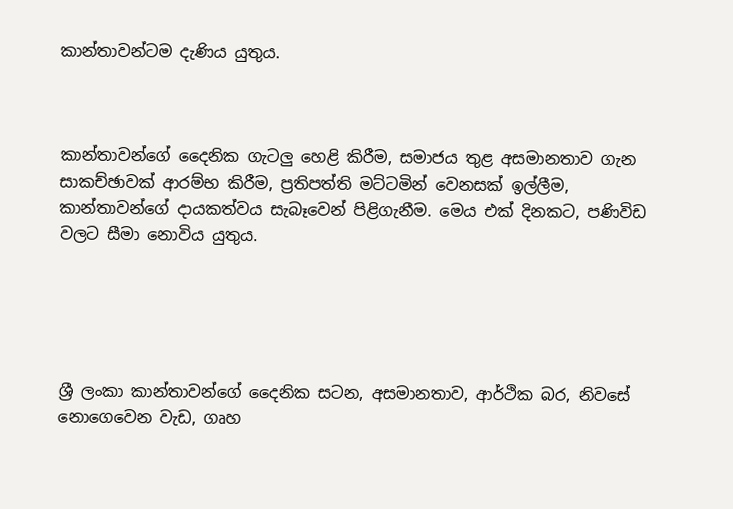කාන්තාවන්ටම දැණිය යුතුය.



කාන්තාවන්ගේ දෛනික ගැටලු හෙළි කිරීම, සමාජය තුළ අසමානතාව ගැන සාකච්ඡාවක් ආරම්භ කිරීම, ප්‍රතිපත්ති මට්ටමින් වෙනසක් ඉල්ලීම, කාන්තාවන්ගේ දායකත්වය සැබෑවෙන් පිළිගැනීම. මෙය එක් දිනකට, පණිවිඩ වලට සීමා නොවිය යුතුය.





ශ්‍රී ලංකා කාන්තාවන්ගේ දෛනික සටන, අසමානතාව, ආර්ථික බර, නිවසේ නොගෙවෙන වැඩ, ගෘහ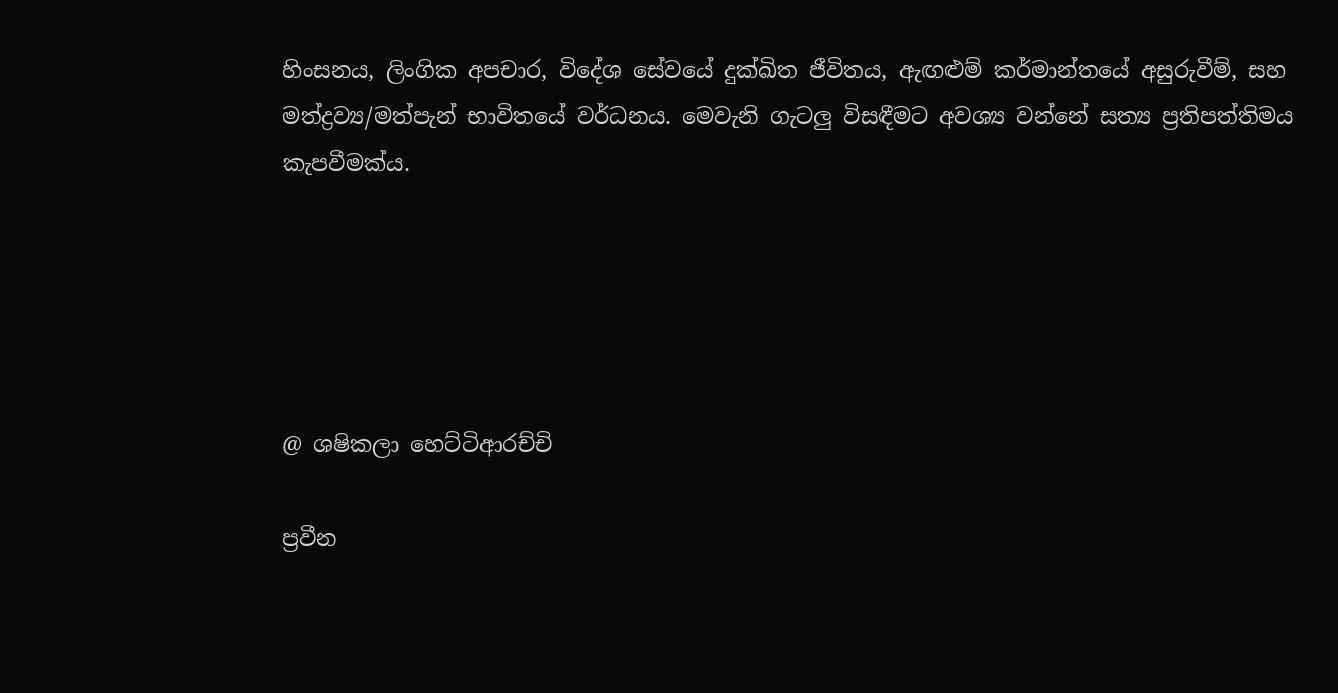හිංසනය, ලිංගික අපචාර, විදේශ සේවයේ දුක්ඛිත ජීවිතය, ඇඟළුම් කර්මාන්තයේ අසුරුවීම්, සහ මත්ද්‍රව්‍ය/මත්පැන් භාවිතයේ වර්ධනය. මෙවැනි ගැටලු විසඳීමට අවශ්‍ය වන්නේ සත්‍ය ප්‍රතිපත්තිමය කැපවීමක්ය.





@ ශෂිකලා හෙට්ටිආරච්චි

ප්‍රවීන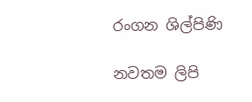රංගන ශිල්පිණි

නවතම ලිපි